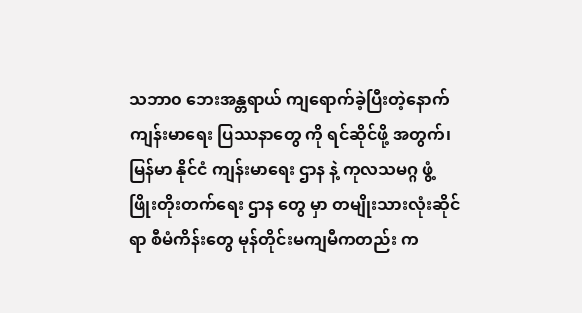သဘာ၀ ဘေးအန္တရာယ် ကျရောက်ခဲ့ပြီးတဲ့နောက် ကျန်းမာရေး ပြဿနာတွေ ကို ရင်ဆိုင်ဖို့ အတွက်၊ မြန်မာ နိုင်ငံ ကျန်းမာရေး ဌာန နဲ့ ကုလသမဂ္ဂ ဖွံ့ဖြိုးတိုးတက်ရေး ဌာန တွေ မှာ တမျိုးသားလုံးဆိုင်ရာ စီမံကိန်းတွေ မုန်တိုင်းမကျမီကတည်း က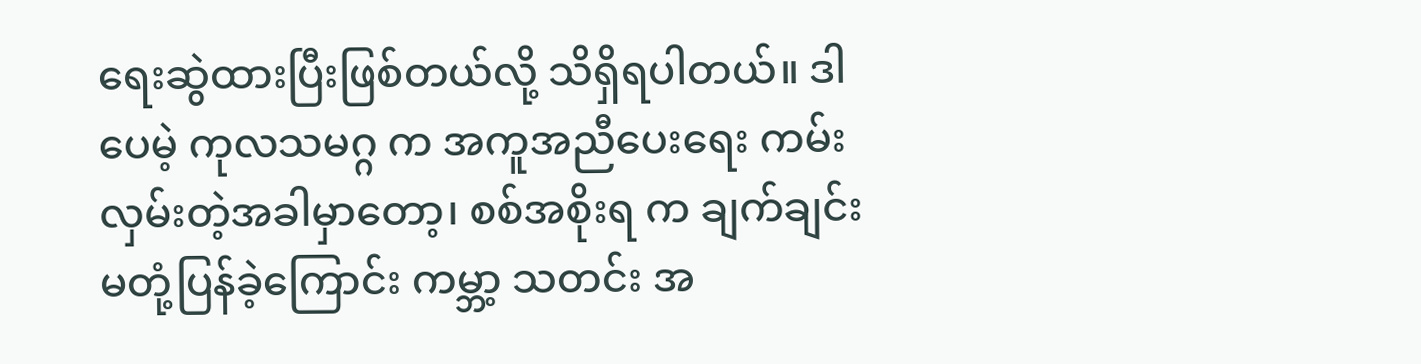ရေးဆွဲထားပြီးဖြစ်တယ်လို့ သိရှိရပါတယ်။ ဒါပေမဲ့ ကုလသမဂ္ဂ က အကူအညီပေးရေး ကမ်းလှမ်းတဲ့အခါမှာတော့၊ စစ်အစိုးရ က ချက်ချင်း မတုံ့ပြန်ခဲ့ကြောင်း ကမ္ဘာ့ သတင်း အ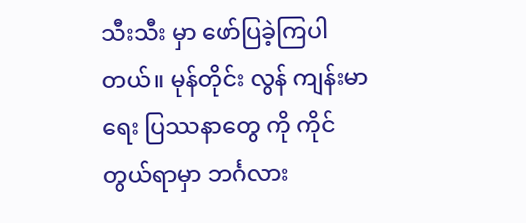သီးသီး မှာ ဖော်ပြခဲ့ကြပါတယ်။ မုန်တိုင်း လွန် ကျန်းမာရေး ပြဿနာတွေ ကို ကိုင်တွယ်ရာမှာ ဘင်္ဂလား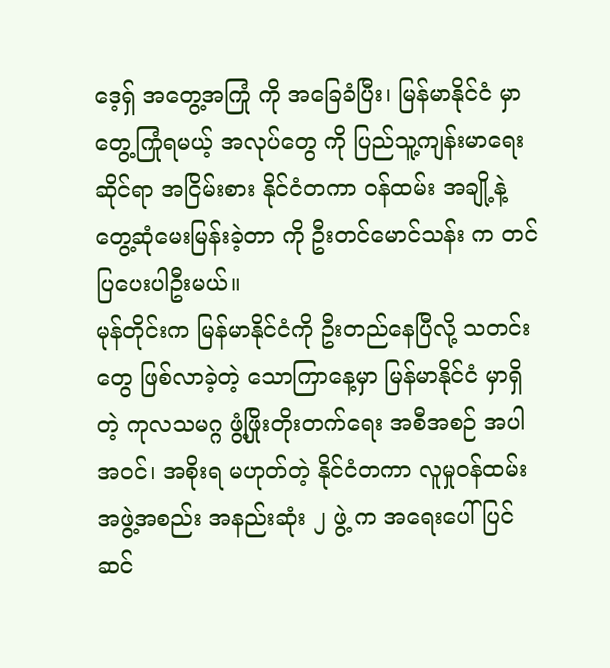ဒေ့ရှ် အတွေ့အကြုံ ကို အခြေခံပြီး၊ မြန်မာနိုင်ငံ မှာ တွေ့ကြုံရမယ့် အလုပ်တွေ ကို ပြည်သူ့ကျန်းမာရေး ဆိုင်ရာ အငြိမ်းစား နိုင်ငံတကာ ဝန်ထမ်း အချို့နဲ့ တွေ့ဆုံမေးမြန်းခဲ့တာ ကို ဦးတင်မောင်သန်း က တင်ပြပေးပါဦးမယ်။
မုန်တိုင်းက မြန်မာနိုင်ငံကို ဦးတည်နေပြီလို့ သတင်းတွေ ဖြစ်လာခဲ့တဲ့ သောကြာနေ့မှာ မြန်မာနိုင်ငံ မှာရှိတဲ့ ကုလသမဂ္ဂ ဖွံ့ဖြိုးတိုးတက်ရေး အစီအစဉ် အပါအဝင်၊ အစိုးရ မဟုတ်တဲ့ နိုင်ငံတကာ လူမှုဝန်ထမ်း အဖွဲ့အစည်း အနည်းဆုံး ၂ ဖွဲ့ က အရေးပေါ် ပြင်ဆင်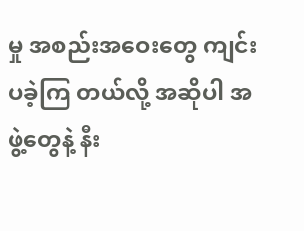မှု အစည်းအဝေးတွေ ကျင်းပခဲ့ကြ တယ်လို့ အဆိုပါ အဖွဲ့တွေနဲ့ နီး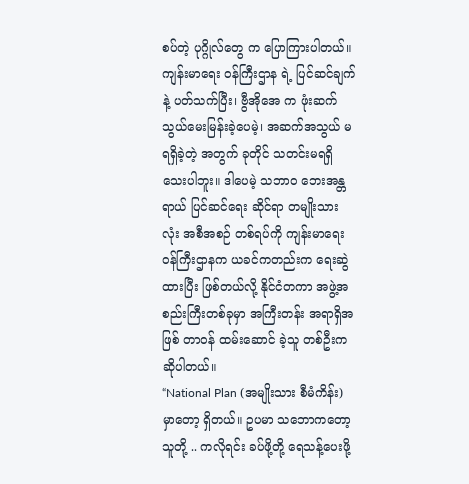စပ်တဲ့ ပုဂ္ဂိုလ်တွေ က ပြောကြားပါတယ်။ ကျန်းမာရေး ဝန်ကြီးဌာန ရဲ့ ပြင်ဆင်ချက် နဲ့ ပတ်သက်ပြီး၊ ဗွီအိုအေ က ဖုံးဆက်သွယ်မေးမြန်းခဲ့ပေမဲ့၊ အဆက်အသွယ် မရရှိခဲ့တဲ့ အတွက် ခုတိုင် သတင်းမရရှိသေးပါဘူး။ ဒါပေမဲ့ သဘာ၀ ဘေးအန္တရာယ် ပြင်ဆင်ရေး ဆိုင်ရာ တမျိုးသားလုံး အစီအစဉ် တစ်ရပ်ကို ကျန်းမာရေး ဝန်ကြီးဌာနက ယခင်ကတည်းက ရေးဆွဲထားပြီး ဖြစ်တယ်လို့ နိုင်ငံတကာ အဖွဲ့အစည်းကြီးတစ်ခုမှာ အကြီးတန်း အရာရှိအဖြစ် တာဝန် ထမ်းဆောင် ခဲ့သူ တစ်ဦးက ဆိုပါတယ်။
“National Plan (အမျိုးသား စီမံကိန်း) မှာတော့ ရှိတယ်။ ဥပမာ သဘောကတော့ သူတို့ .. ကလိုရင်း ခပ်ဖို့တို့ ရေသန့်ပေးဖို့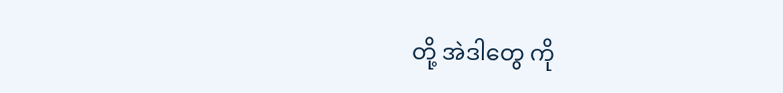တို့ အဲဒါတွေ ကို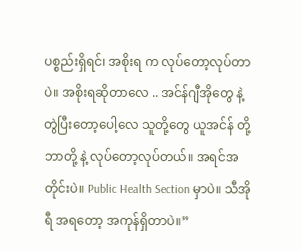ပစ္စည်းရှိရင်၊ အစိုးရ က လုပ်တော့လုပ်တာပဲ။ အစိုးရဆိုတာလေ .. အင်န်ဂျီအိုတွေ နဲ့ တွဲပြီးတော့ပေါ့လေ သူတို့တွေ ယူအင်န် တို့ ဘာတို့ နဲ့ လုပ်တော့လုပ်တယ်။ အရင်အတိုင်းပဲ။ Public Health Section မှာပဲ။ သီအိုရီ အရတော့ အကုန်ရှိတာပဲ။”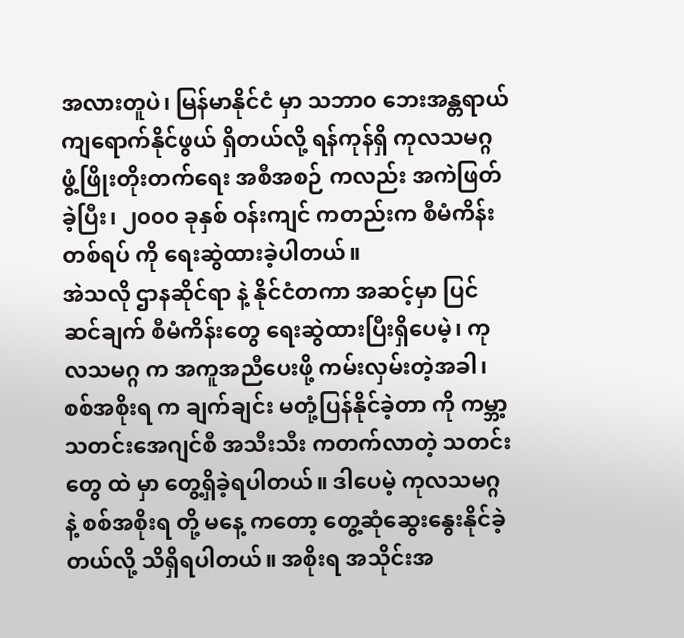အလားတူပဲ၊ မြန်မာနိုင်ငံ မှာ သဘာ၀ ဘေးအန္တရာယ် ကျရောက်နိုင်ဖွယ် ရှိတယ်လို့ ရန်ကုန်ရှိ ကုလသမဂ္ဂ ဖွံ့ဖြိုးတိုးတက်ရေး အစီအစဉ် ကလည်း အကဲဖြတ်ခဲ့ပြီး၊ ၂၀၀၀ ခုနှစ် ဝန်းကျင် ကတည်းက စီမံကိန်းတစ်ရပ် ကို ရေးဆွဲထားခဲ့ပါတယ်။
အဲသလို ဌာနဆိုင်ရာ နဲ့ နိုင်ငံတကာ အဆင့်မှာ ပြင်ဆင်ချက် စီမံကိန်းတွေ ရေးဆွဲထားပြီးရှိပေမဲ့၊ ကုလသမဂ္ဂ က အကူအညီပေးဖို့ ကမ်းလှမ်းတဲ့အခါ၊ စစ်အစိုးရ က ချက်ချင်း မတုံ့ပြန်နိုင်ခဲ့တာ ကို ကမ္ဘာ့ သတင်းအေဂျင်စီ အသီးသီး ကတက်လာတဲ့ သတင်းတွေ ထဲ မှာ တွေ့ရှိခဲ့ရပါတယ်။ ဒါပေမဲ့ ကုလသမဂ္ဂ နဲ့ စစ်အစိုးရ တို့ မနေ့ ကတော့ တွေ့ဆုံဆွေးနွေးနိုင်ခဲ့တယ်လို့ သိရှိရပါတယ်။ အစိုးရ အသိုင်းအ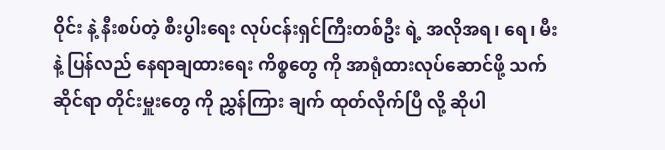ဝိုင်း နဲ့ နီးစပ်တဲ့ စီးပွါးရေး လုပ်ငန်းရှင်ကြီးတစ်ဦး ရဲ့ အလိုအရ၊ ရေ၊ မီး နဲ့ ပြန်လည် နေရာချထားရေး ကိစ္စတွေ ကို အာရုံထားလုပ်ဆောင်ဖို့ သက်ဆိုင်ရာ တိုင်းမှူးတွေ ကို ညွှန်ကြား ချက် ထုတ်လိုက်ပြီ လို့ ဆိုပါ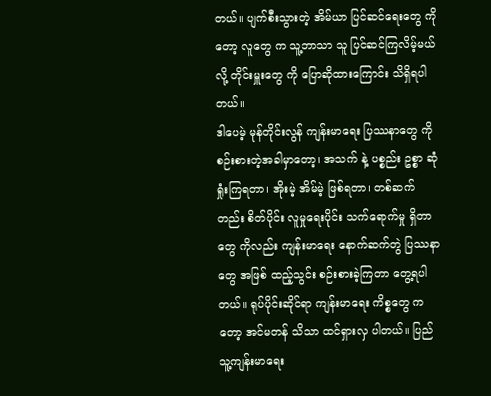တယ်။ ပျက်စီးသွားတဲ့ အိမ်ယာ ပြင်ဆင်ရေးတွေ ကိုတော့ လူတွေ က သူ့ဘာသာ သူ ပြင်ဆင်ကြလိမ့်မယ်လို့ တိုင်းမှူးတွေ ကို ပြောဆိုထားကြောင်း သိရှိရပါတယ်။
ဒါပေမဲ့ မုန်တိုင်းလွန် ကျန်းမာရေး ပြဿနာတွေ ကို စဉ်းစားတဲ့အခါမှာတော့၊ အသက် နဲ့ ပစ္စည်း ဥစ္စာ ဆုံရှုံးကြရတာ၊ အိုးမဲ့ အိမ်မဲ့ ဖြစ်ရတာ၊ တစ်ဆက်တည်း စိတ်ပိုင်း လူမှုရေးပိုင်း သက်ရောက်မှု ရှိတာတွေ ကိုလည်း ကျန်းမာရေး နောက်ဆက်တွဲ ပြဿနာတွေ အဖြစ် ထည့်သွင်း စဉ်းစားခဲ့ကြတာ တွေ့ရပါတယ်။ ရုပ်ပိုင်းဆိုင်ရာ ကျန်းမာရေး ကိစ္စတွေ ကတော့ အင်မတန် သိသာ ထင်ရှားလှ ပါတယ်။ ပြည်သူ့ကျန်းမာရေး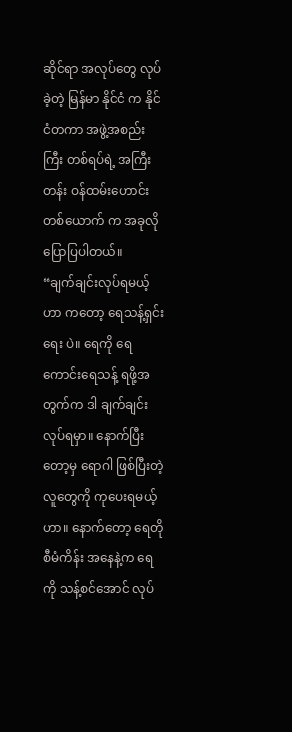ဆိုင်ရာ အလုပ်တွေ လုပ်ခဲ့တဲ့ မြန်မာ နိုင်ငံ က နိုင်ငံတကာ အဖွဲ့အစည်းကြီး တစ်ရပ်ရဲ့ အကြီးတန်း ဝန်ထမ်းဟောင်းတစ်ယောက် က အခုလို ပြောပြပါတယ်။
“ချက်ချင်းလုပ်ရမယ့်ဟာ ကတော့ ရေသန့်ရှင်းရေး ပဲ။ ရေကို ရေကောင်းရေသန့် ရဖို့အတွက်က ဒါ ချက်ချင်း လုပ်ရမှာ။ နောက်ပြီးတော့မှ ရောဂါ ဖြစ်ပြီးတဲ့လူတွေကို ကုပေးရမယ့်ဟာ။ နောက်တော့ ရေတို စီမံကိန်း အနေနဲ့က ရေကို သန့်စင်အောင် လုပ်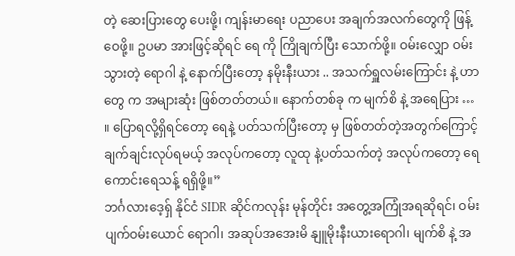တဲ့ ဆေးပြားတွေ ပေးဖို့၊ ကျန်းမာရေး ပညာပေး အချက်အလက်တွေကို ဖြန့်ဝေဖို့။ ဥပမာ အားဖြင့်ဆိုရင် ရေ ကို ကြိုချက်ပြီး သောက်ဖို့။ ဝမ်းလျှော ဝမ်းသွားတဲ့ ရောဂါ နဲ့ နောက်ပြီးတော့ နမိုးနီးယား .. အသက်ရှူလမ်းကြောင်း နဲ့ ဟာတွေ က အများဆုံး ဖြစ်တတ်တယ်။ နောက်တစ်ခု က မျက်စိ နဲ့ အရေပြား … ။ ပြောရလို့ရှိရင်တော့ ရေနဲ့ ပတ်သက်ပြီးတော့ မှ ဖြစ်တတ်တဲ့အတွက်ကြောင့် ချက်ချင်းလုပ်ရမယ့် အလုပ်ကတော့ လူထု နဲ့ပတ်သက်တဲ့ အလုပ်ကတော့ ရေကောင်းရေသန့် ရရှိဖို့။”
ဘင်္ဂလားဒေ့ရှ် နိုင်ငံ SIDR ဆိုင်ကလုန်း မုန်တိုင်း အတွေ့အကြုံအရဆိုရင်၊ ဝမ်းပျက်ဝမ်းယောင် ရောဂါ၊ အဆုပ်အအေးမိ နျူမိုးနီးယားရောဂါ၊ မျက်စိ နဲ့ အ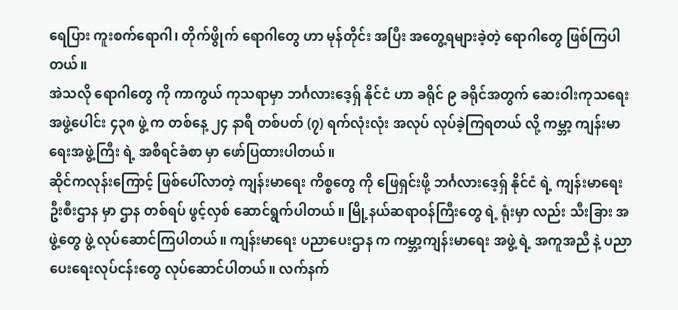ရေပြား ကူးစက်ရောဂါ၊ တိုက်ဖွိုက် ရောဂါတွေ ဟာ မုန်တိုင်း အပြီး အတွေ့ရများခဲ့တဲ့ ရောဂါတွေ ဖြစ်ကြပါတယ်။
အဲသလို ရောဂါတွေ ကို ကာကွယ် ကုသရာမှာ ဘင်္ဂလားဒေ့ရှ် နိုင်ငံ ဟာ ခရိုင် ၉ ခရိုင်အတွက် ဆေးဝါးကုသရေး အဖွဲ့ပေါင်း ၄၃၈ ဖွဲ့ က တစ်နေ့ ၂၄ နာရီ တစ်ပတ် (၇) ရက်လုံးလုံး အလုပ် လုပ်ခဲ့ကြရတယ် လို့ ကမ္ဘာ့ ကျန်းမာရေးအဖွဲ့ကြီး ရဲ့ အစီရင်ခံစာ မှာ ဖော်ပြထားပါတယ်။
ဆိုင်ကလုန်းကြောင့် ဖြစ်ပေါ်လာတဲ့ ကျန်းမာရေး ကိစ္စတွေ ကို ဖြေရှင်းဖို့ ဘင်္ဂလားဒေ့ရှ် နိုင်ငံ ရဲ့ ကျန်းမာရေး ဦးစီးဌာန မှာ ဌာန တစ်ရပ် ဖွင့်လှစ် ဆောင်ရွက်ပါတယ်။ မြို့နယ်ဆရာဝန်ကြီးတွေ ရဲ့ ရုံးမှာ လည်း သီးခြား အဖွဲ့တွေ ဖွဲ့ လုပ်ဆောင်ကြပါတယ်။ ကျန်းမာရေး ပညာပေးဌာန က ကမ္ဘာ့ကျန်းမာရေး အဖွဲ့ ရဲ့ အကူအညီ နဲ့ ပညာပေးရေးလုပ်ငန်းတွေ လုပ်ဆောင်ပါတယ်။ လက်နက်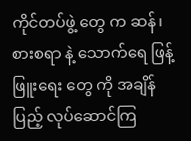ကိုင်တပ်ဖွဲ့ တွေ က ဆန်၊ စားစရာ နဲ့ သောက်ရေ ဖြန့်ဖြူးရေး တွေ ကို အချိန်ပြည့် လုပ်ဆောင်ကြ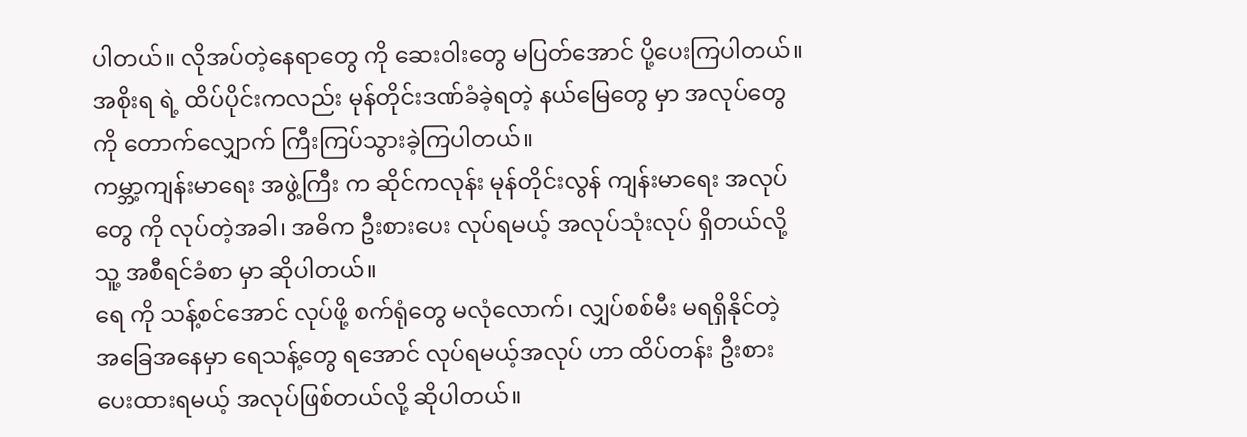ပါတယ်။ လိုအပ်တဲ့နေရာတွေ ကို ဆေးဝါးတွေ မပြတ်အောင် ပို့ပေးကြပါတယ်။ အစိုးရ ရဲ့ ထိပ်ပိုင်းကလည်း မုန်တိုင်းဒဏ်ခံခဲ့ရတဲ့ နယ်မြေတွေ မှာ အလုပ်တွေ ကို တောက်လျှောက် ကြီးကြပ်သွားခဲ့ကြပါတယ်။
ကမ္ဘာ့ကျန်းမာရေး အဖွဲ့ကြီး က ဆိုင်ကလုန်း မုန်တိုင်းလွန် ကျန်းမာရေး အလုပ်တွေ ကို လုပ်တဲ့အခါ၊ အဓိက ဦးစားပေး လုပ်ရမယ့် အလုပ်သုံးလုပ် ရှိတယ်လို့ သူ့ အစီရင်ခံစာ မှာ ဆိုပါတယ်။
ရေ ကို သန့်စင်အောင် လုပ်ဖို့ စက်ရုံတွေ မလုံလောက်၊ လျှပ်စစ်မီး မရရှိနိုင်တဲ့ အခြေအနေမှာ ရေသန့်တွေ ရအောင် လုပ်ရမယ့်အလုပ် ဟာ ထိပ်တန်း ဦးစားပေးထားရမယ့် အလုပ်ဖြစ်တယ်လို့ ဆိုပါတယ်။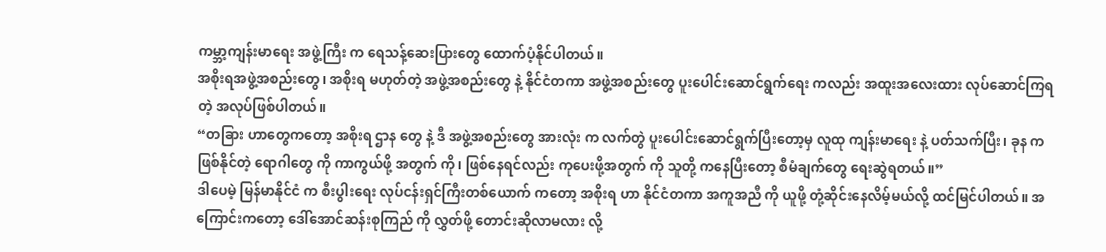ကမ္ဘာ့ကျန်းမာရေး အဖွဲ့ကြီး က ရေသန့်ဆေးပြားတွေ ထောက်ပံ့နိုင်ပါတယ်။
အစိုးရအဖွဲ့အစည်းတွေ၊ အစိုးရ မဟုတ်တဲ့ အဖွဲ့အစည်းတွေ နဲ့ နိုင်ငံတကာ အဖွဲ့အစည်းတွေ ပူးပေါင်းဆောင်ရွက်ရေး ကလည်း အထူးအလေးထား လုပ်ဆောင်ကြရတဲ့ အလုပ်ဖြစ်ပါတယ်။
“တခြား ဟာတွေကတော့ အစိုးရ ဌာန တွေ နဲ့ ဒီ အဖွဲ့အစည်းတွေ အားလုံး က လက်တွဲ ပူးပေါင်းဆောင်ရွက်ပြီးတော့မှ လူထု ကျန်းမာရေး နဲ့ ပတ်သက်ပြီး၊ ခုန က ဖြစ်နိုင်တဲ့ ရောဂါတွေ ကို ကာကွယ်ဖို့ အတွက် ကို၊ ဖြစ်နေရင်လည်း ကုပေးဖို့အတွက် ကို သူတို့ ကနေပြီးတော့ စီမံချက်တွေ ရေးဆွဲရတယ်။”
ဒါပေမဲ့ မြန်မာနိုင်ငံ က စီးပွါးရေး လုပ်ငန်းရှင်ကြီးတစ်ယောက် ကတော့ အစိုးရ ဟာ နိုင်ငံတကာ အကူအညီ ကို ယူဖို့ တုံ့ဆိုင်းနေလိမ့်မယ်လို့ ထင်မြင်ပါတယ်။ အကြောင်းကတော့ ဒေါ်အောင်ဆန်းစုကြည် ကို လွှတ်ဖို့ တောင်းဆိုလာမလား လို့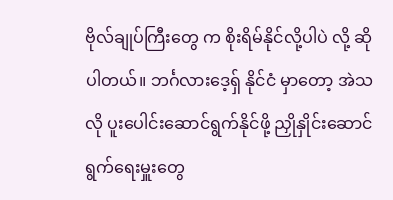ဗိုလ်ချုပ်ကြီးတွေ က စိုးရိမ်နိုင်လို့ပါပဲ လို့ ဆိုပါတယ်။ ဘင်္ဂလားဒေ့ရှ် နိုင်ငံ မှာတော့ အဲသလို ပူးပေါင်းဆောင်ရွက်နိုင်ဖို့ ညှိုနှိုင်းဆောင်ရွက်ရေးမှူးတွေ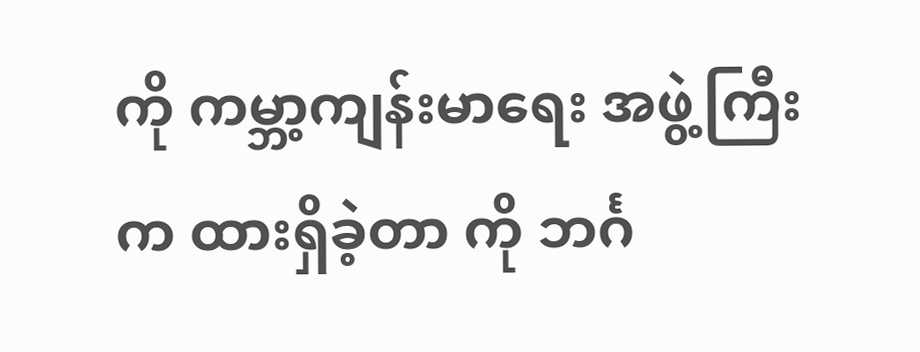ကို ကမ္ဘာ့ကျန်းမာရေး အဖွဲ့ကြီး က ထားရှိခဲ့တာ ကို ဘင်္ဂ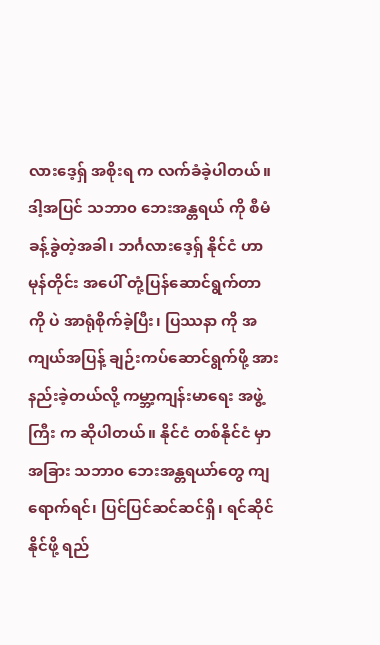လားဒေ့ရှ် အစိုးရ က လက်ခံခဲ့ပါတယ်။
ဒါ့အပြင် သဘာ၀ ဘေးအန္တရယ် ကို စီမံခန့်ခွဲတဲ့အခါ၊ ဘင်္ဂလားဒေ့ရှ် နိုင်ငံ ဟာ မုန်တိုင်း အပေါ် တုံ့ပြန်ဆောင်ရွက်တာ ကို ပဲ အာရုံစိုက်ခဲ့ပြီး၊ ပြဿနာ ကို အကျယ်အပြန့် ချဉ်းကပ်ဆောင်ရွက်ဖို့ အားနည်းခဲ့တယ်လို့ ကမ္ဘာ့ကျန်းမာရေး အဖွဲ့ကြီး က ဆိုပါတယ်။ နိုင်ငံ တစ်နိုင်ငံ မှာ အခြား သဘာ၀ ဘေးအန္တရယာ်တွေ ကျရောက်ရင်၊ ပြင်ပြင်ဆင်ဆင်ရှိ၊ ရင်ဆိုင်နိုင်ဖို့ ရည်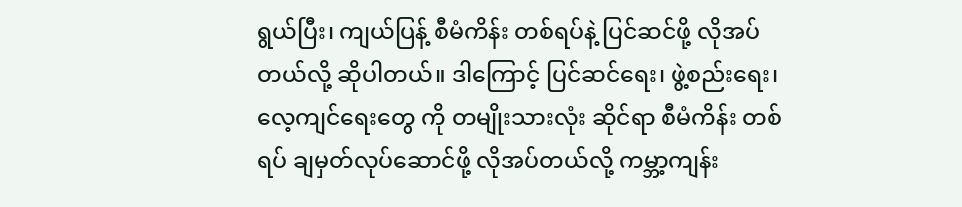ရွယ်ပြီး၊ ကျယ်ပြန့် စီမံကိန်း တစ်ရပ်နဲ့ ပြင်ဆင်ဖို့ လိုအပ်တယ်လို့ ဆိုပါတယ်။ ဒါကြောင့် ပြင်ဆင်ရေး၊ ဖွဲ့စည်းရေး၊ လေ့ကျင်ရေးတွေ ကို တမျိုးသားလုံး ဆိုင်ရာ စီမံကိန်း တစ်ရပ် ချမှတ်လုပ်ဆောင်ဖို့ လိုအပ်တယ်လို့ ကမ္ဘာ့ကျန်း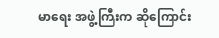မာရေး အဖွဲ့ကြီးက ဆိုကြောင်း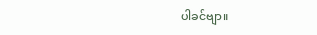ပါခင်ဗျာ။